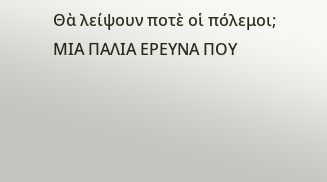Θὰ λείψουν ποτὲ οἱ πόλεμοι;
ΜΙΑ ΠΑΛΙΑ ΕΡΕΥΝΑ ΠΟΥ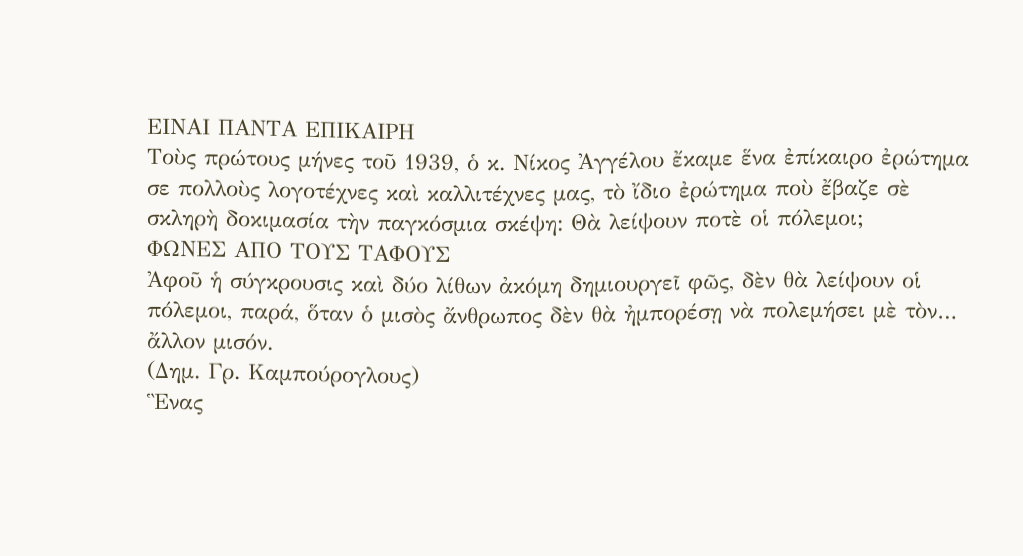ΕΙΝΑΙ ΠΑΝΤΑ ΕΠΙΚΑΙΡΗ
Τοὺς πρώτους μήνες τοῦ 1939, ὁ κ. Νίκος Ἀγγέλου ἔκαμε ἕνα ἐπίκαιρο ἐρώτημα σε πολλοὺς λογοτέχνες καὶ καλλιτέχνες μας, τὸ ἴδιο ἐρώτημα ποὺ ἔβαζε σὲ σκληρὴ δοκιμασία τὴν παγκόσμια σκέψη: Θὰ λείψουν ποτὲ οἱ πόλεμοι;
ΦΩΝΕΣ ΑΠΟ ΤΟΥΣ ΤΑΦΟΥΣ
Ἀφοῦ ἡ σύγκρουσις καὶ δύο λίθων ἀκόμη δημιουργεῖ φῶς, δὲν θὰ λείψουν οἱ πόλεμοι, παρά, ὅταν ὁ μισὸς ἄνθρωπος δὲν θὰ ἠμπορέσῃ νὰ πολεμήσει μὲ τὸν… ἄλλον μισόν.
(Δημ. Γρ. Καμπούρογλους)
Ἓνας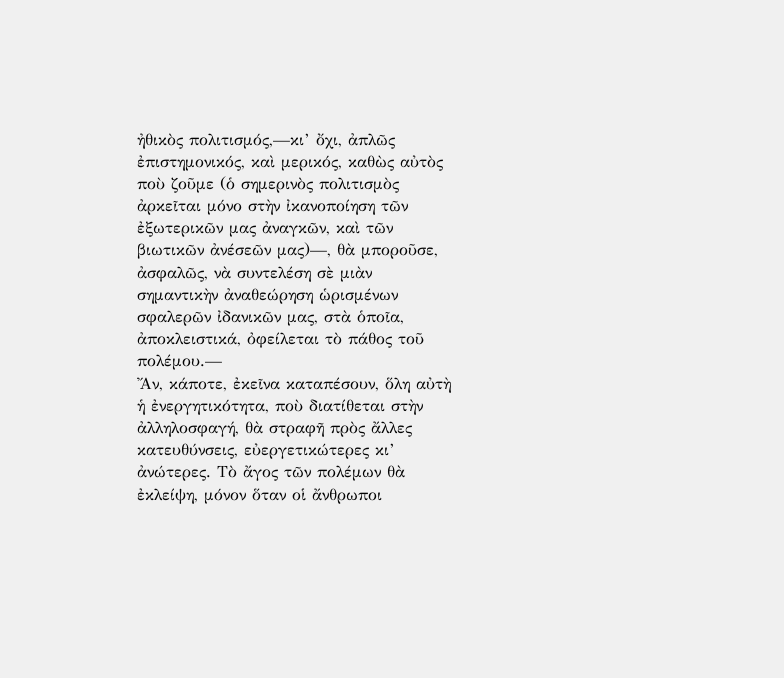ἠθικὸς πολιτισμός,—κι’ ὄχι, ἀπλῶς ἐπιστημονικός, καὶ μερικός, καθὼς αὐτὸς ποὺ ζοῦμε (ὁ σημερινὸς πολιτισμὸς ἀρκεῖται μόνο στὴν ἰκανοποίηση τῶν ἐξωτερικῶν μας ἀναγκῶν, καὶ τῶν βιωτικῶν ἀνέσεῶν μας)—, θὰ μποροῦσε, ἀσφαλῶς, νὰ συντελέση σὲ μιὰν σημαντικὴν ἀναθεώρηση ὡρισμένων σφαλερῶν ἰδανικῶν μας, στὰ ὁποῖα, ἀποκλειστικά, ὀφείλεται τὸ πάθος τοῦ πολέμου.—
Ἄν, κάποτε, ἐκεῖνα καταπέσουν, ὅλη αὐτὴ ἡ ἐνεργητικότητα, ποὺ διατίθεται στὴν ἀλληλοσφαγή, θὰ στραφῆ πρὸς ἄλλες κατευθύνσεις, εὐεργετικώτερες κι’ ἀνώτερες. Τὸ ἄγος τῶν πολέμων θὰ ἐκλείψη, μόνον ὅταν οἱ ἄνθρωποι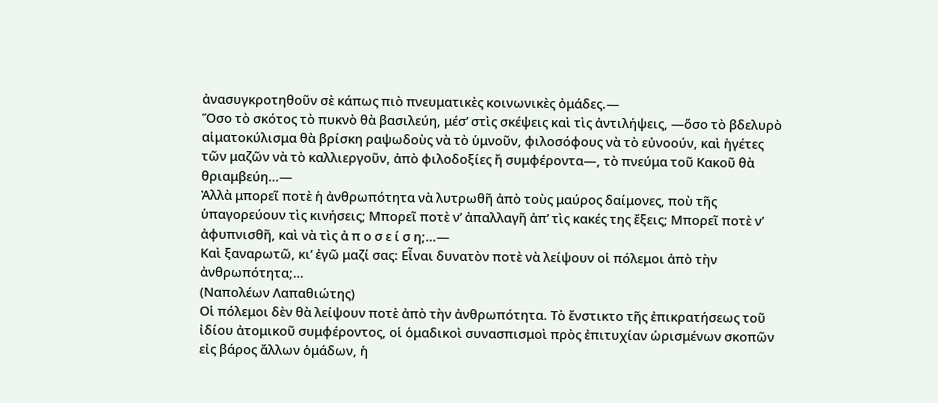ἀνασυγκροτηθοῦν σὲ κάπως πιὸ πνευματικὲς κοινωνικὲς ὀμάδες.—
Ὅσο τὸ σκότος τὸ πυκνὸ θὰ βασιλεύη, μέσ’ στὶς σκέψεις καὶ τὶς ἀντιλήψεις, —ὅσο τὸ βδελυρὸ αἱματοκύλισμα θὰ βρίσκη ραψωδοὺς νὰ τὸ ὑμνοῦν, φιλοσόφους νὰ τὸ εὐνοούν, καὶ ἡγέτες τῶν μαζῶν νὰ τὸ καλλιεργοῦν, ἀπὸ φιλοδοξίες ἤ συμφέροντα—, τὸ πνεύμα τοῦ Κακοῦ θὰ θριαμβεύη…—
Ἀλλὰ μπορεῖ ποτὲ ἡ ἀνθρωπότητα νὰ λυτρωθῆ ἀπὸ τοὺς μαύρος δαίμονες, ποὺ τῆς ὑπαγορεύουν τὶς κινήσεις; Μπορεῖ ποτὲ ν’ ἀπαλλαγῆ ἀπ’ τὶς κακές της ἔξεις; Μπορεῖ ποτὲ ν’ ἀφυπνισθῆ, καὶ νὰ τὶς ἀ π ο σ ε ί σ η;…—
Καὶ ξαναρωτῶ, κι’ ἐγῶ μαζί σας: Εἶναι δυνατὸν ποτὲ νὰ λείψουν οἱ πόλεμοι ἀπὸ τὴν ἀνθρωπότητα;…
(Ναπολέων Λαπαθιώτης)
Οἱ πόλεμοι δὲν θὰ λείψουν ποτὲ ἀπὸ τὴν ἀνθρωπότητα. Τὸ ἔνστικτο τῆς ἐπικρατήσεως τοῦ ἰδίου ἀτομικοῦ συμφέροντος, οἱ ὁμαδικοὶ συνασπισμοὶ πρὸς ἐπιτυχίαν ὡρισμένων σκοπῶν εἰς βάρος ἄλλων ὁμάδων, ἡ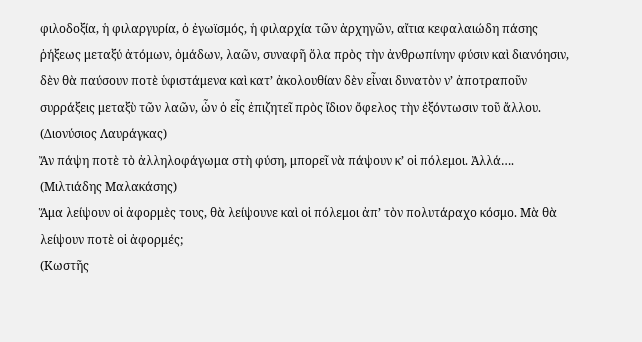φιλοδοξία, ἡ φιλαργυρία, ὁ ἐγωϊσμός, ἡ φιλαρχία τῶν ἀρχηγῶν, αἴτια κεφαλαιώδη πάσης ῥήξεως μεταξύ ἀτόμων, ὁμάδων, λαῶν, συναφῆ ὅλα πρὸς τὴν ἀνθρωπίνην φύσιν καὶ διανόησιν, δὲν θὰ παύσουν ποτὲ ὑφιστάμενα καὶ κατ’ ἀκολουθίαν δὲν εἶναι δυνατὸν ν’ ἀποτραποῦν συρράξεις μεταξὺ τῶν λαῶν, ὧν ὁ εἶς ἐπιζητεῖ πρὸς ἴδιον ὄφελος τὴν ἐξόντωσιν τοῦ ἄλλου.
(Διονύσιος Λαυράγκας)
Ἄν πάψη ποτὲ τὸ ἀλληλοφάγωμα στὴ φύση, μπορεῖ νὰ πάψουν κ’ οἱ πόλεμοι. Ἀλλά….
(Μιλτιάδης Μαλακάσης)
Ἅμα λείψουν οἱ ἀφορμὲς τους, θὰ λείψουνε καὶ οἱ πόλεμοι ἀπ’ τὸν πολυτάραχο κόσμο. Μὰ θὰ λείψουν ποτὲ οἱ ἀφορμές;
(Κωστῆς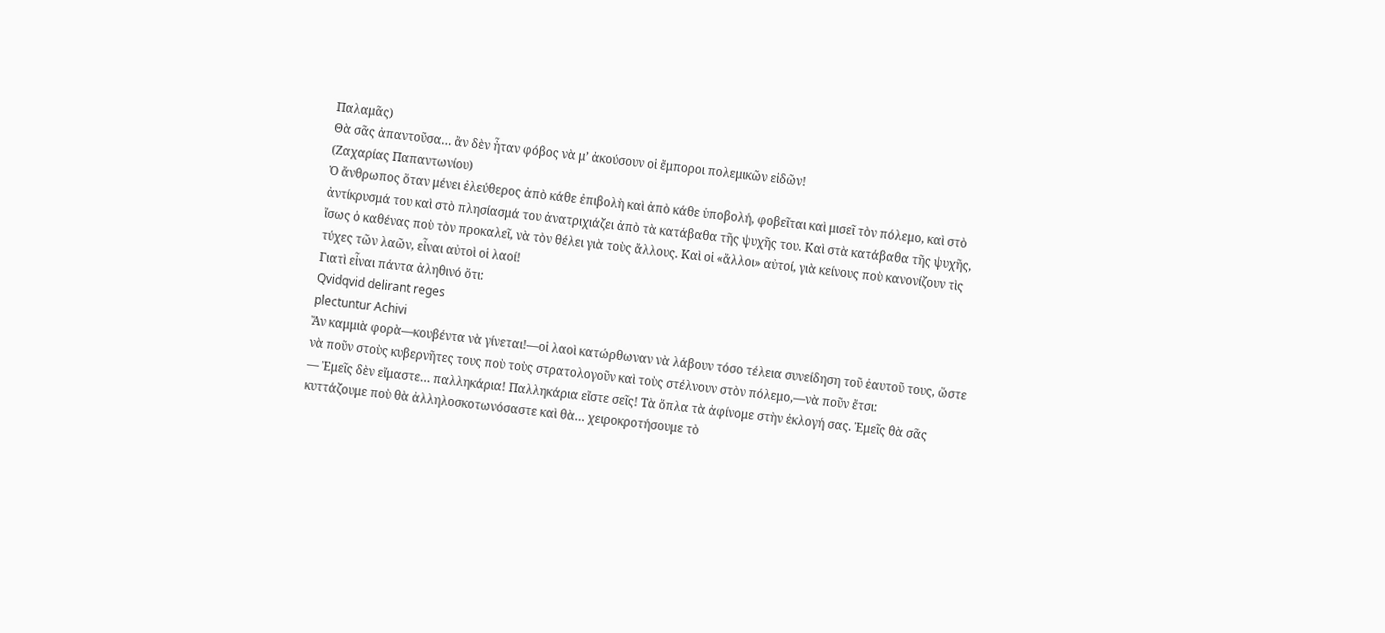Παλαμᾶς)
Θὰ σᾶς ἀπαντοῦσα… ἂν δὲν ἦταν φόβος νὰ μ’ ἀκούσουν οἱ ἔμποροι πολεμικῶν εἰδῶν!
(Ζαχαρίας Παπαντωνίου)
Ὁ ἄνθρωπος ὅταν μένει ἐλεύθερος ἀπὸ κάθε ἐπιβολὴ καὶ ἀπὸ κάθε ὑποβολή, φοβεῖται καὶ μισεῖ τὸν πόλεμο, καὶ στὸ ἀντίκρυσμά του καὶ στὸ πλησίασμά του ἀνατριχιάζει ἀπὸ τὰ κατάβαθα τῆς ψυχῆς του. Καὶ στὰ κατάβαθα τῆς ψυχῆς, ἴσως ὁ καθένας ποὺ τὸν προκαλεῖ, νὰ τὸν θέλει γιὰ τοὺς ἄλλους. Καὶ οἱ «ἄλλοι» αὐτοί, γιὰ κείνους ποὺ κανονίζουν τὶς τύχες τῶν λαῶν, εἶναι αὐτοὶ οἱ λαοί!
Γιατὶ εἶναι πάντα ἀληθινό ὅτι:
Qvidqvid delirant reges
plectuntur Achivi
Ἄν καμμιὰ φορὰ—κουβέντα νὰ γίνεται!—οἱ λαοὶ κατώρθωναν νὰ λάβουν τόσο τέλεια συνείδηση τοῦ ἑαυτοῦ τους, ὥστε νὰ ποῦν στοὺς κυβερνῆτες τους ποὺ τοὺς στρατολογοῦν καὶ τοὺς στέλνουν στὸν πόλεμο,—νὰ ποῦν ἔτσι:
— Ἐμεῖς δὲν εἴμαστε… παλληκάρια! Παλληκάρια εἴστε σεῖς! Τὰ ὅπλα τὰ ἀφίνομε στὴν ἐκλογή σας. Ἐμεῖς θὰ σᾶς κυττάζουμε ποὺ θὰ ἀλληλοσκοτωνόσαστε καὶ θὰ… χειροκροτήσουμε τὸ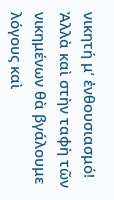νικητή μ’ ἐνθουσιασμό! Ἀλλὰ καὶ στὴν ταφὴ τῶν νικημένων θὰ βγάλουμε λόγους καὶ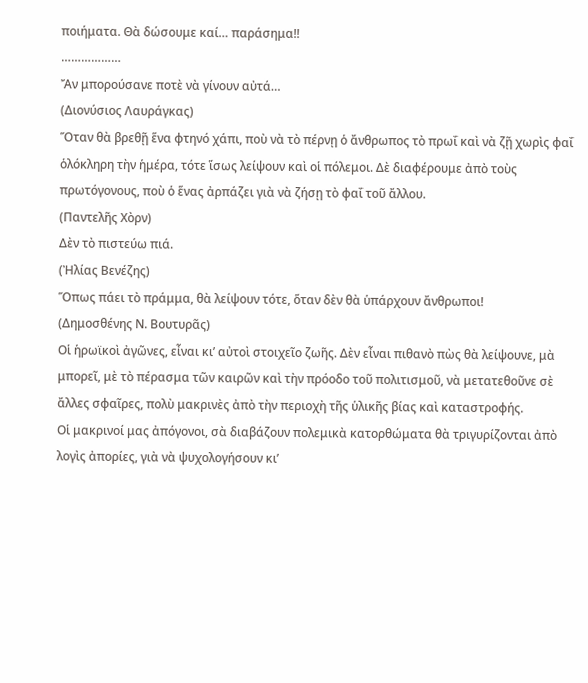ποιήματα. Θὰ δώσουμε καί… παράσημα!!
………………
Ἄν μπορούσανε ποτὲ νὰ γίνουν αὐτά…
(Διονύσιος Λαυράγκας)
Ὅταν θὰ βρεθῇ ἕνα φτηνό χάπι, ποὺ νὰ τὸ πέρνῃ ὁ ἄνθρωπος τὸ πρωΐ καὶ νὰ ζῇ χωρὶς φαΐ ὁλόκληρη τὴν ἡμέρα, τότε ἵσως λείψουν καὶ οἱ πόλεμοι. Δὲ διαφέρουμε ἀπὸ τοὺς πρωτόγονους, ποὺ ὁ ἕνας ἀρπάζει γιὰ νὰ ζήσῃ τὸ φαΐ τοῦ ἄλλου.
(Παντελῆς Χὸρν)
Δὲν τὸ πιστεύω πιά.
(Ἠλίας Βενέζης)
Ὅπως πάει τὸ πράμμα, θὰ λείψουν τότε, ὅταν δὲν θὰ ὑπάρχουν ἄνθρωποι!
(Δημοσθένης Ν. Βουτυρᾶς)
Οἱ ἡρωϊκοὶ ἀγῶνες, εἶναι κι’ αὐτοὶ στοιχεῖο ζωῆς. Δὲν εἶναι πιθανὸ πὼς θὰ λείψουνε, μὰ μπορεῖ, μὲ τὸ πέρασμα τῶν καιρῶν καὶ τὴν πρόοδο τοῦ πολιτισμοῦ, νὰ μετατεθοῦνε σὲ ἄλλες σφαῖρες, πολὺ μακρινὲς ἀπὸ τὴν περιοχὴ τῆς ὑλικῆς βίας καὶ καταστροφής.
Οἱ μακρινοί μας ἀπόγονοι, σὰ διαβάζουν πολεμικὰ κατορθώματα θὰ τριγυρίζονται ἀπὸ λογὶς ἀπορίες, γιὰ νὰ ψυχολογήσουν κι’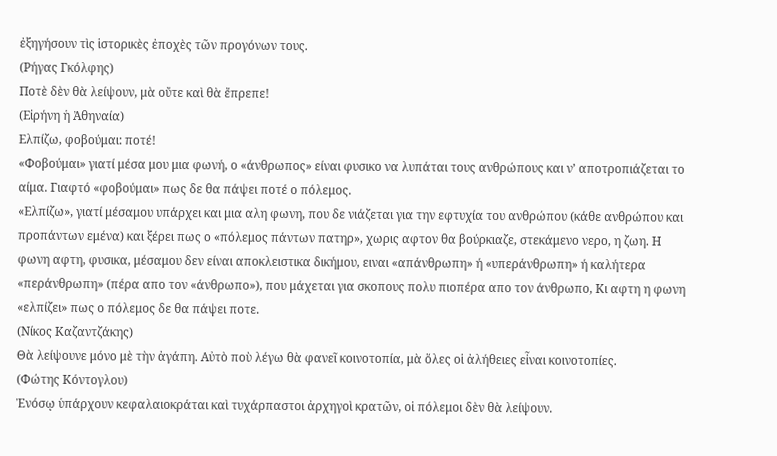ἐξηγήσουν τὶς ἱστορικὲς ἐποχὲς τῶν προγόνων τους.
(Ρήγας Γκόλφης)
Ποτὲ δὲν θὰ λείψουν, μὰ οὔτε καὶ θὰ ἔπρεπε!
(Εἰρήνη ἡ Ἀθηναία)
Ελπίζω, φοβούμαι: ποτέ!
«Φοβούμαι» γιατί μέσα μου μια φωνή, ο «άνθρωπος» είναι φυσικο να λυπάται τους ανθρώπους και ν’ αποτροπιάζεται το αίμα. Γιαφτό «φοβούμαι» πως δε θα πάψει ποτέ ο πόλεμος.
«Ελπίζω», γιατί μέσαμου υπάρχει και μια αλη φωνη, που δε νιάζεται για την εφτυχία του ανθρώπου (κάθε ανθρώπου και προπάντων εμένα) και ξέρει πως ο «πόλεμος πάντων πατηρ», χωρις αφτον θα βούρκιαζε, στεκάμενο νερο, η ζωη. Η φωνη αφτη, φυσικα, μέσαμου δεν είναι αποκλειστικα δικήμου, ειναι «απάνθρωπη» ή «υπεράνθρωπη» ή καλήτερα «περάνθρωπη» (πέρα απο τον «άνθρωπο»), που μάχεται για σκοπους πολυ πιοπέρα απο τον άνθρωπο, Κι αφτη η φωνη «ελπίζει» πως ο πόλεμος δε θα πάψει ποτε.
(Νίκος Καζαντζάκης)
Θὰ λείψουνε μόνο μὲ τὴν ἀγάπη. Αὐτὸ ποὺ λέγω θὰ φανεῖ κοινοτοπία, μὰ ὅλες οἱ ἀλήθειες εἶναι κοινοτοπίες.
(Φώτης Κόντογλου)
Ἐνόσῳ ὑπάρχουν κεφαλαιοκράται καὶ τυχάρπαστοι ἀρχηγοὶ κρατῶν, οἱ πόλεμοι δὲν θὰ λείψουν.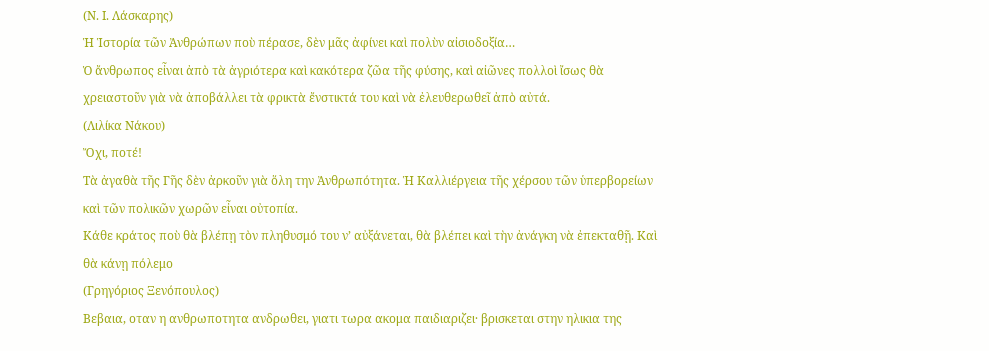(Ν. Ι. Λάσκαρης)
Ἡ Ἱστορία τῶν Ἀνθρώπων ποὺ πέρασε, δὲν μᾶς ἀφίνει καὶ πολὺν αἰσιοδοξία…
Ὁ ἄνθρωπος εἶναι ἀπὸ τὰ ἀγριότερα καὶ κακότερα ζῶα τῆς φύσης, καὶ αἰῶνες πολλοὶ ἴσως θὰ χρειαστοῦν γιὰ νὰ ἀποβάλλει τὰ φρικτὰ ἔνστικτά του καὶ νὰ ἐλευθερωθεῖ ἀπὸ αὐτά.
(Λιλίκα Νάκου)
Ὄχι, ποτέ!
Τὰ ἀγαθὰ τῆς Γῆς δὲν ἀρκοῦν γιὰ ὅλη την Ἀνθρωπότητα. Ἡ Καλλιέργεια τῆς χέρσου τῶν ὑπερβορείων καὶ τῶν πολικῶν χωρῶν εἶναι οὐτοπία.
Κάθε κράτος ποὺ θὰ βλέπῃ τὸν πληθυσμό του ν’ αὐξάνεται, θὰ βλέπει καὶ τὴν ἀνάγκη νὰ ἐπεκταθῇ. Καὶ θὰ κάνῃ πόλεμο
(Γρηγόριος Ξενόπουλος)
Βεβαια, οταν η ανθρωποτητα ανδρωθει, γιατι τωρα ακομα παιδιαριζει· βρισκεται στην ηλικια της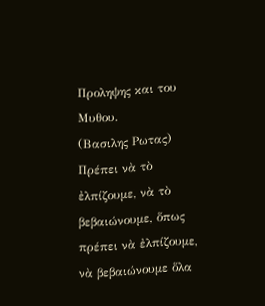Προληψης και του Μυθου.
(Βασιλης Ρωτας)
Πρέπει νὰ τὸ ἐλπίζουμε, νὰ τὸ βεβαιώνουμε, ὅπως πρέπει νὰ ἐλπίζουμε, νὰ βεβαιώνουμε ὅλα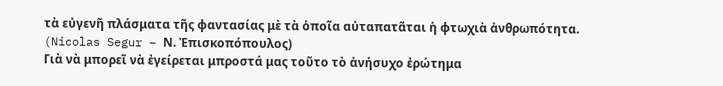τὰ εὐγενῆ πλάσματα τῆς φαντασίας μὲ τὰ ὁποῖα αὐταπατᾶται ἡ φτωχιὰ ἀνθρωπότητα.
(Nicolas Segur – Ν. Ἐπισκοπόπουλος)
Γιὰ νὰ μπορεῖ νὰ ἐγείρεται μπροστά μας τοῦτο τὸ ἀνήσυχο ἐρώτημα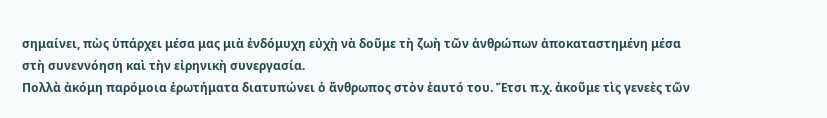σημαίνει, πὼς ὑπάρχει μέσα μας μιὰ ἐνδόμυχη εὐχὴ νὰ δοῦμε τὴ ζωὴ τῶν ἀνθρώπων ἀποκαταστημένη μέσα στὴ συνεννόηση καὶ τὴν εἰρηνικὴ συνεργασία.
Πολλὰ ἀκόμη παρόμοια ἐρωτήματα διατυπώνει ὁ ἄνθρωπος στὸν ἑαυτό του. Ἔτσι π.χ. ἀκοῦμε τὶς γενεὲς τῶν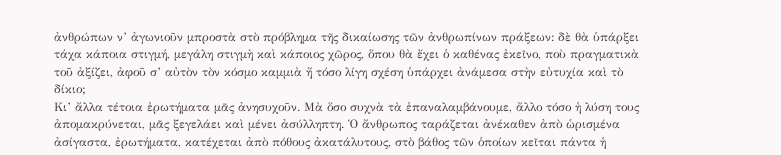ἀνθρώπων ν’ ἀγωνιοῦν μπροστὰ στὸ πρόβλημα τῆς δικαίωσης τῶν ἀνθρωπίνων πράξεων: δὲ θὰ ὑπάρξει τάχα κάποια στιγμή, μεγάλη στιγμὴ καὶ κάποιος χῶρος, ὅπου θὰ ἔχει ὁ καθένας ἐκεῖνο, ποὺ πραγματικὰ τοῦ ἀξίζει, ἀφοῦ σ’ αὐτὸν τὸν κόσμο καμμιὰ ἤ τόσο λίγη σχέση ὑπάρχει ἀνάμεσα στὴν εὐτυχία καὶ τὸ δίκιο;
Κι’ ἄλλα τέτοια ἐρωτήματα μᾶς ἀνησυχοῦν. Μὰ ὅσο συχνὰ τὰ ἐπαναλαμβάνουμε, ἄλλο τόσο ἡ λύση τους ἀπομακρύνεται, μᾶς ξεγελάει καὶ μένει ἀσύλληπτη. Ὁ ἄνθρωπος ταράζεται ἀνέκαθεν ἀπὸ ὡρισμένα ἀσίγαστα, ἐρωτήματα, κατέχεται ἀπὸ πόθους ἀκατάλυτους, στὸ βάθος τῶν ὁποίων κεῖται πάντα ἡ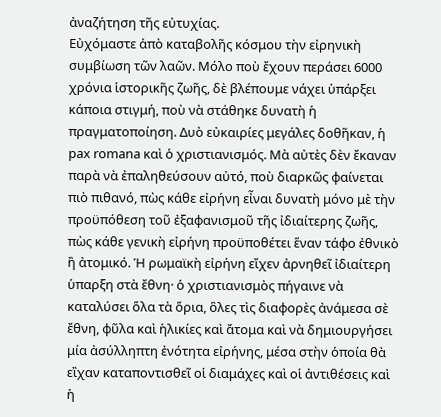ἀναζήτηση τῆς εὐτυχίας.
Εὐχόμαστε ἀπὸ καταβολῆς κόσμου τὴν εἰρηνικὴ συμβίωση τῶν λαῶν. Μόλο ποὺ ἔχουν περάσει 6000 χρόνια ἱστορικῆς ζωῆς, δὲ βλέπουμε νάχει ὑπάρξει κάποια στιγμή, ποὺ νὰ στάθηκε δυνατὴ ἡ πραγματοποίηση. Δυὸ εὐκαιρίες μεγάλες δοθῆκαν, ἡ pax romana καὶ ὁ χριστιανισμός. Μὰ αὐτὲς δὲν ἔκαναν παρὰ νὰ ἐπαληθεύσουν αὐτό, ποὺ διαρκῶς φαίνεται πιὸ πιθανό, πὼς κάθε εἰρήνη εἶναι δυνατὴ μόνο μὲ τὴν προϋπόθεση τοῦ ἐξαφανισμοῦ τῆς ἰδιαίτερης ζωῆς, πὼς κάθε γενικὴ εἰρήνη προϋποθέτει ἕναν τάφο ἐθνικὸ ἢ ἀτομικό. Ἡ ρωμαϊκὴ εἰρήνη εἴχεν ἀρνηθεῖ ἰδιαίτερη ὑπαρξη στὰ ἔθνη· ὁ χριστιανισμὸς πήγαινε νὰ καταλύσει ὅλα τὰ ὅρια, ὃλες τὶς διαφορὲς ἀνάμεσα σὲ ἔθνη, φῦλα καὶ ἡλικίες καὶ ἄτομα καὶ νὰ δημιουργήσει μία ἀσύλληπτη ἐνότητα εἰρήνης, μέσα στὴν ὁποία θὰ εἲχαν καταποντισθεῖ οἱ διαμάχες καὶ οἱ ἀντιθέσεις καὶ ἡ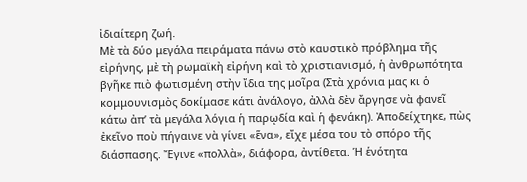ἰδιαίτερη ζωή.
Μὲ τὰ δύο μεγάλα πειράματα πάνω στὸ καυστικὸ πρόβλημα τῆς εἰρήνης, μὲ τὴ ρωμαϊκὴ εἰρήνη καὶ τὸ χριστιανισμό, ἡ ἀνθρωπότητα βγῆκε πιὸ φωτισμένη στὴν ἴδια της μοῖρα (Στὰ χρόνια μας κι ὁ κομμουνισμὸς δοκίμασε κάτι ἀνάλογο, ἀλλὰ δὲν ἄργησε νὰ φανεῖ κάτω ἀπ’ τὰ μεγάλα λόγια ἡ παρῳδία καὶ ἡ φενάκη). Ἀποδείχτηκε, πὼς ἐκεῖνο ποὺ πήγαινε νὰ γίνει «ἕνα», εἴχε μέσα του τὸ σπόρο τῆς διάσπασης. Ἔγινε «πολλὰ», διάφορα, ἀντίθετα. Ἡ ἑνότητα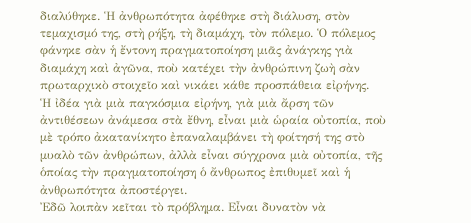διαλύθηκε. Ἡ ἀνθρωπότητα ἀφέθηκε στὴ διάλυση, στὸν τεμαχισμό της, στὴ ρήξη, τὴ διαμάχη, τὸν πόλεμο. Ὁ πόλεμος φάνηκε σὰν ἡ ἔντονη πραγματοποίηση μιᾶς ἀνάγκης γιὰ διαμάχη καὶ ἀγῶνα, ποὺ κατέχει τὴν ἀνθρώπινη ζωὴ σὰν πρωταρχικὸ στοιχεῖο καὶ νικάει κάθε προσπάθεια εἰρήνης.
Ἡ ἰδέα γιὰ μιὰ παγκόσμια εἰρήνη, γιὰ μιὰ ἄρση τῶν ἀντιθέσεων ἀνάμεσα στὰ ἔθνη, εἶναι μιὰ ὡραία οὐτοπία, ποὺ μὲ τρόπο ἀκατανίκητο ἐπαναλαμβάνει τὴ φοίτησή της στὸ μυαλὸ τῶν ἀνθρώπων, ἀλλὰ εἶναι σύγχρονα μιὰ οὐτοπία, τῆς ὁποίας τὴν πραγματοποίηση ὁ ἄνθρωπος ἐπιθυμεῖ καὶ ἡ ἀνθρωπότητα ἀποστέργει.
Ἐδῶ λοιπὰν κεῖται τὸ πρόβλημα. Εἶναι δυνατὸν νὰ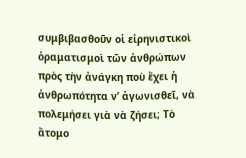συμβιβασθοῦν οἱ εἰρηνιστικοὶ ὁραματισμοὶ τῶν ἀνθρώπων πρὸς τὴν ἀνάγκη ποὺ ἔχει ἡ ἀνθρωπότητα ν’ ἀγωνισθεῖ, νὰ πολεμήσει γιὰ νὰ ζήσει; Τὸ ἄτομο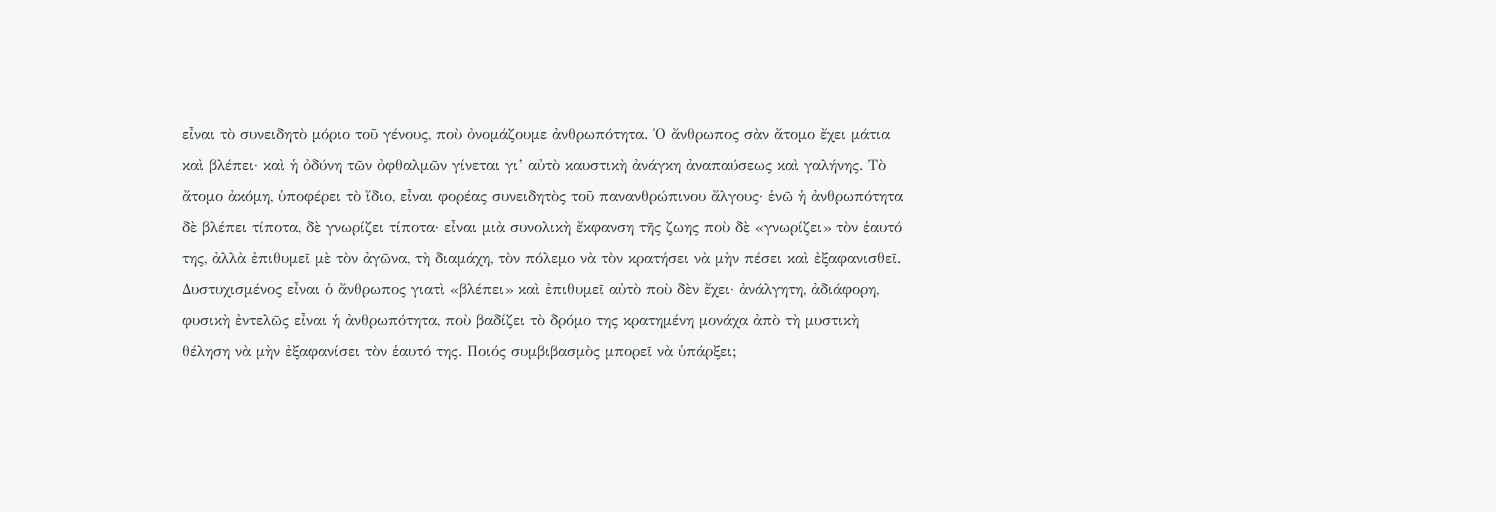εἶναι τὸ συνειδητὸ μόριο τοῦ γένους, ποὺ ὀνομάζουμε ἀνθρωπότητα. Ὁ ἄνθρωπος σὰν ἄτομο ἔχει μάτια καὶ βλέπει· καὶ ἡ ὀδύνη τῶν ὀφθαλμῶν γίνεται γι’ αὐτὸ καυστικὴ ἀνάγκη ἀναπαύσεως καὶ γαλήνης. Τὸ ἄτομο ἀκόμη, ὑποφέρει τὸ ἴδιο, εἶναι φορέας συνειδητὸς τοῦ πανανθρώπινου ἄλγους· ἑνῶ ἡ ἀνθρωπότητα δὲ βλέπει τίποτα, δὲ γνωρίζει τίποτα· εἶναι μιὰ συνολικὴ ἔκφανση τῆς ζωης ποὺ δὲ «γνωρίζει» τὸν ἑαυτό της, ἀλλὰ ἐπιθυμεῖ μὲ τὸν ἀγῶνα, τὴ διαμάχη, τὸν πόλεμο νὰ τὸν κρατήσει νὰ μὴν πέσει καὶ ἐξαφανισθεῖ. Δυστυχισμένος εἶναι ὁ ἄνθρωπος γιατὶ «βλέπει» καὶ ἐπιθυμεῖ αὐτὸ ποὺ δὲν ἔχει· ἀνάλγητη, ἀδιάφορη, φυσικὴ ἐντελῶς εἶναι ἡ ἀνθρωπότητα, ποὺ βαδίζει τὸ δρόμο της κρατημένη μονάχα ἀπὸ τὴ μυστικὴ θέληση νὰ μὴν ἐξαφανίσει τὸν ἑαυτό της. Ποιός συμβιβασμὸς μπορεῖ νὰ ὑπάρξει;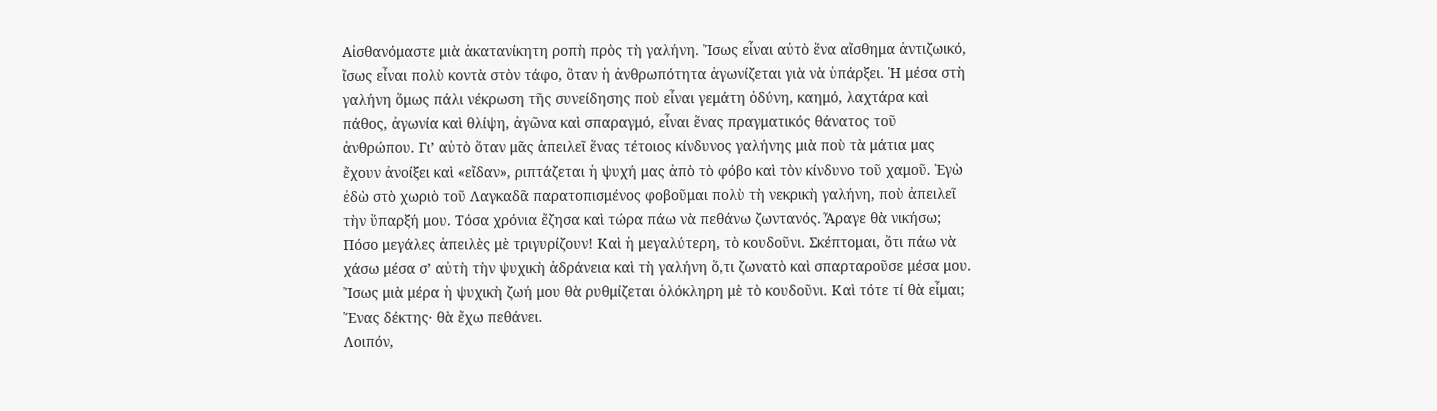Αἰσθανόμαστε μιὰ ἀκατανίκητη ροπὴ πρὸς τὴ γαλήνη. Ἴσως εἶναι αὐτὸ ἕνα αἴσθημα ἀντιζωικό, ἴσως εἶναι πολὺ κοντὰ στὸν τάφο, ὃταν ἡ ἀνθρωπότητα ἀγωνίζεται γιὰ νὰ ὑπάρξει. Ἡ μέσα στὴ γαλήνη ὅμως πάλι νέκρωση τῆς συνείδησης ποὺ εἶναι γεμάτη ὀδύνη, καημό, λαχτάρα καὶ πάθος, ἀγωνία καὶ θλίψη, ἀγῶνα καὶ σπαραγμό, εἶναι ἕνας πραγματικός θάνατος τοῦ ἀνθρώπου. Γι’ αὐτὸ ὅταν μᾶς ἀπειλεῖ ἕνας τέτοιος κίνδυνος γαλήνης μιὰ ποὺ τὰ μάτια μας ἔχουν ἀνοίξει καὶ «εἴδαν», ριπτάζεται ἡ ψυχή μας ἀπὸ τὸ φόβο καὶ τὸν κίνδυνο τοῦ χαμοῦ. Ἐγὼ ἐδὼ στὸ χωριὸ τοῦ Λαγκαδᾶ παρατοπισμένος φοβοῦμαι πολὺ τὴ νεκρικὴ γαλήνη, ποὺ ἀπειλεῖ τὴν ὕπαρξή μου. Τόσα χρόνια ἔζησα καὶ τώρα πάω νὰ πεθάνω ζωντανός. Ἆραγε θὰ νικήσω; Πόσο μεγάλες ἀπειλὲς μὲ τριγυρίζουν! Καὶ ἡ μεγαλύτερη, τὸ κουδοῦνι. Σκέπτομαι, ὅτι πάω νὰ χάσω μέσα σ’ αὐτὴ τὴν ψυχικὴ ἀδράνεια καὶ τὴ γαλήνη ὅ,τι ζωνατὸ καὶ σπαρταροῦσε μέσα μου. Ἴσως μιὰ μέρα ἡ ψυχικὴ ζωή μου θὰ ρυθμίζεται ὁλόκληρη μὲ τὸ κουδοῦνι. Καὶ τότε τί θὰ εἶμαι; Ἕνας δέκτης· θὰ ἔχω πεθάνει.
Λοιπόν,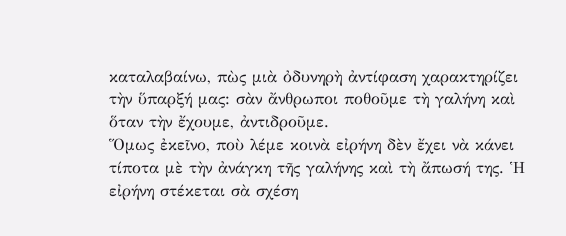καταλαβαίνω, πὼς μιὰ ὀδυνηρὴ ἀντίφαση χαρακτηρίζει τὴν ὕπαρξή μας: σὰν ἄνθρωποι ποθοῦμε τὴ γαλήνη καὶ ὅταν τὴν ἔχουμε, ἀντιδροῦμε.
Ὅμως ἐκεῖνο, ποὺ λέμε κοινὰ εἰρήνη δὲν ἔχει νὰ κάνει τίποτα μὲ τὴν ἀνάγκη τῆς γαλήνης καὶ τὴ ἄπωσή της. Ἡ εἰρήνη στέκεται σὰ σχέση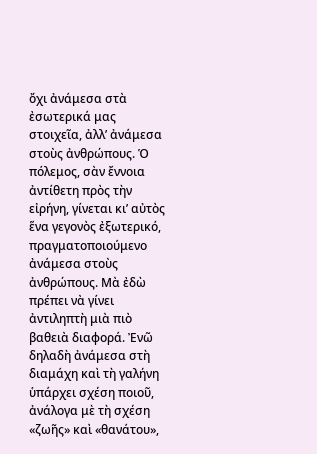ὄχι ἀνάμεσα στὰ ἐσωτερικά μας στοιχεῖα, ἀλλ’ ἀνάμεσα στοὺς ἀνθρώπους. Ὁ πόλεμος, σὰν ἔννοια ἀντίθετη πρὸς τὴν εἰρήνη, γίνεται κι’ αὐτὸς ἕνα γεγονὸς ἐξωτερικό, πραγματοποιούμενο ἀνάμεσα στοὺς ἀνθρώπους. Μὰ ἐδὼ πρέπει νὰ γίνει ἀντιληπτὴ μιὰ πιὸ βαθειὰ διαφορά. Ἐνῶ δηλαδὴ ἀνάμεσα στὴ διαμάχη καὶ τὴ γαλήνη ὑπάρχει σχέση ποιοῦ, ἀνάλογα μὲ τὴ σχέση «ζωῆς» καὶ «θανάτου»,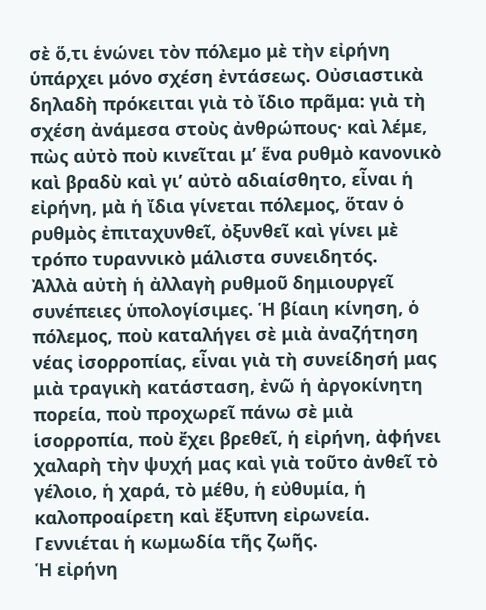σὲ ὅ,τι ἑνώνει τὸν πόλεμο μὲ τὴν εἰρήνη ὑπάρχει μόνο σχέση ἐντάσεως. Οὐσιαστικὰ δηλαδὴ πρόκειται γιὰ τὸ ἴδιο πρᾶμα: γιὰ τὴ σχέση ἀνάμεσα στοὺς ἀνθρώπους· καὶ λέμε, πὼς αὐτὸ ποὺ κινεῖται μ’ ἕνα ρυθμὸ κανονικὸ καὶ βραδὺ καὶ γι’ αὐτὸ αδιαίσθητο, εἶναι ἡ εἰρήνη, μὰ ἡ ἴδια γίνεται πόλεμος, ὅταν ὁ ρυθμὸς ἐπιταχυνθεῖ, ὀξυνθεῖ καὶ γίνει μὲ τρόπο τυραννικὸ μάλιστα συνειδητός.
Ἀλλὰ αὐτὴ ἡ ἀλλαγὴ ρυθμοῦ δημιουργεῖ συνέπειες ὑπολογίσιμες. Ἡ βίαιη κίνηση, ὁ πόλεμος, ποὺ καταλήγει σὲ μιὰ ἀναζήτηση νέας ἰσορροπίας, εἶναι γιὰ τὴ συνείδησή μας μιὰ τραγικὴ κατάσταση, ἐνῶ ἡ ἀργοκίνητη πορεία, ποὺ προχωρεῖ πάνω σὲ μιὰ ἱσορροπία, ποὺ ἔχει βρεθεῖ, ἡ εἰρήνη, ἀφήνει χαλαρὴ τὴν ψυχή μας καὶ γιὰ τοῦτο ἀνθεῖ τὸ γέλοιο, ἡ χαρά, τὸ μέθυ, ἡ εὐθυμία, ἡ καλοπροαίρετη καὶ ἔξυπνη εἰρωνεία. Γεννιέται ἡ κωμωδία τῆς ζωῆς.
Ἡ εἰρήνη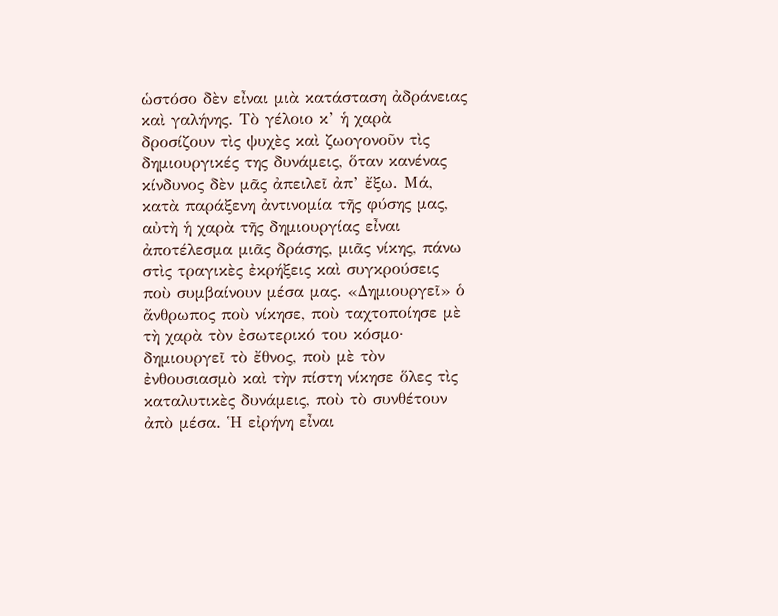ὡστόσο δὲν εἶναι μιὰ κατάσταση ἀδράνειας καὶ γαλήνης. Τὸ γέλοιο κ’ ἡ χαρὰ δροσίζουν τὶς ψυχὲς καὶ ζωογονοῦν τὶς δημιουργικές της δυνάμεις, ὅταν κανένας κίνδυνος δὲν μᾶς ἀπειλεῖ ἀπ’ ἔξω. Μά, κατὰ παράξενη ἀντινομία τῆς φύσης μας, αὐτὴ ἡ χαρὰ τῆς δημιουργίας εἶναι ἀποτέλεσμα μιᾶς δράσης, μιᾶς νίκης, πάνω στὶς τραγικὲς ἐκρήξεις καὶ συγκρούσεις ποὺ συμβαίνουν μέσα μας. «Δημιουργεῖ» ὁ ἄνθρωπος ποὺ νίκησε, ποὺ ταχτοποίησε μὲ τὴ χαρὰ τὸν ἐσωτερικό του κόσμο· δημιουργεῖ τὸ ἔθνος, ποὺ μὲ τὸν ἐνθουσιασμὸ καὶ τὴν πίστη νίκησε ὅλες τὶς καταλυτικὲς δυνάμεις, ποὺ τὸ συνθέτουν ἀπὸ μέσα. Ἡ εἰρήνη εἶναι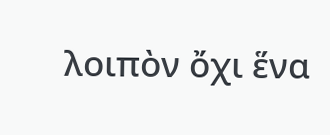λοιπὸν ὄχι ἕνα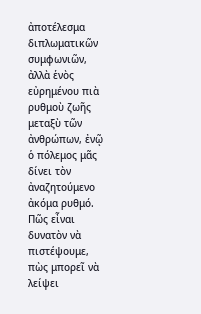ἀποτέλεσμα διπλωματικῶν συμφωνιῶν, ἀλλὰ ἑνὸς εὐρημένου πιὰ ρυθμοὺ ζωῆς μεταξὺ τῶν ἀνθρώπων, ἐνῷ ὁ πόλεμος μᾶς δίνει τὸν ἀναζητούμενο ἀκόμα ρυθμό.
Πῶς εἶναι δυνατὸν νὰ πιστέψουμε, πὼς μπορεῖ νὰ λείψει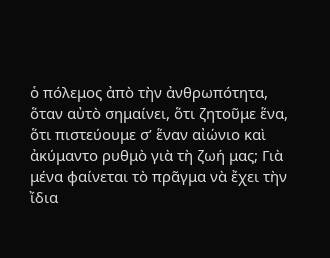ὁ πόλεμος ἀπὸ τὴν ἀνθρωπότητα, ὅταν αὐτὸ σημαίνει, ὅτι ζητοῦμε ἕνα, ὅτι πιστεύουμε σ’ ἕναν αἰώνιο καὶ ἀκύμαντο ρυθμὸ γιὰ τὴ ζωή μας; Γιὰ μένα φαίνεται τὸ πρᾶγμα νὰ ἔχει τὴν ἴδια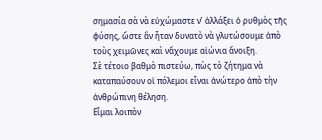σημασία σὰ νὰ εὐχώμαστε ν’ ἀλλάξει ὁ ρυθμὸς τῆς φύσης, ὥστε ἂν ἦταν δυνατὸ νὰ γλυτώσουμε ἀπὸ τοὺς χειμῶνες καὶ νἄχουμε αἰώνια ἄνοιξη.
Σὲ τέτοιο βαθμὸ πιστεύω, πὼς τὸ ζήτημα νὰ καταπαύσουν οἱ πόλεμοι εἶναι ἀνώτερο ἀπὸ τὴν ἀνθρώπινη θέληση.
Εἶμαι λοιπὸν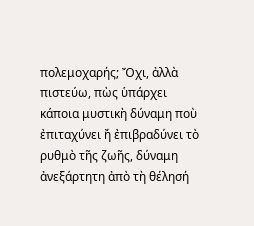πολεμοχαρής; Ὄχι, ἀλλὰ πιστεύω, πὼς ὑπάρχει κάποια μυστικὴ δύναμη ποὺ ἐπιταχύνει ἤ ἐπιβραδύνει τὸ ρυθμὸ τῆς ζωῆς, δύναμη ἀνεξάρτητη ἀπὸ τὴ θέλησή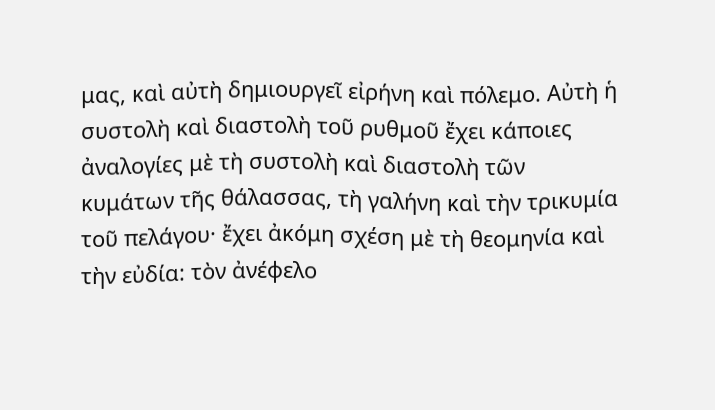μας, καὶ αὐτὴ δημιουργεῖ εἰρήνη καὶ πόλεμο. Αὐτὴ ἡ συστολὴ καὶ διαστολὴ τοῦ ρυθμοῦ ἔχει κάποιες ἀναλογίες μὲ τὴ συστολὴ καὶ διαστολὴ τῶν κυμάτων τῆς θάλασσας, τὴ γαλήνη καὶ τὴν τρικυμία τοῦ πελάγου· ἔχει ἀκόμη σχέση μὲ τὴ θεομηνία καὶ τὴν εὐδία: τὸν ἀνέφελο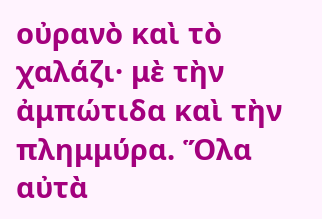οὐρανὸ καὶ τὸ χαλάζι· μὲ τὴν ἀμπώτιδα καὶ τὴν πλημμύρα. Ὅλα αὐτὰ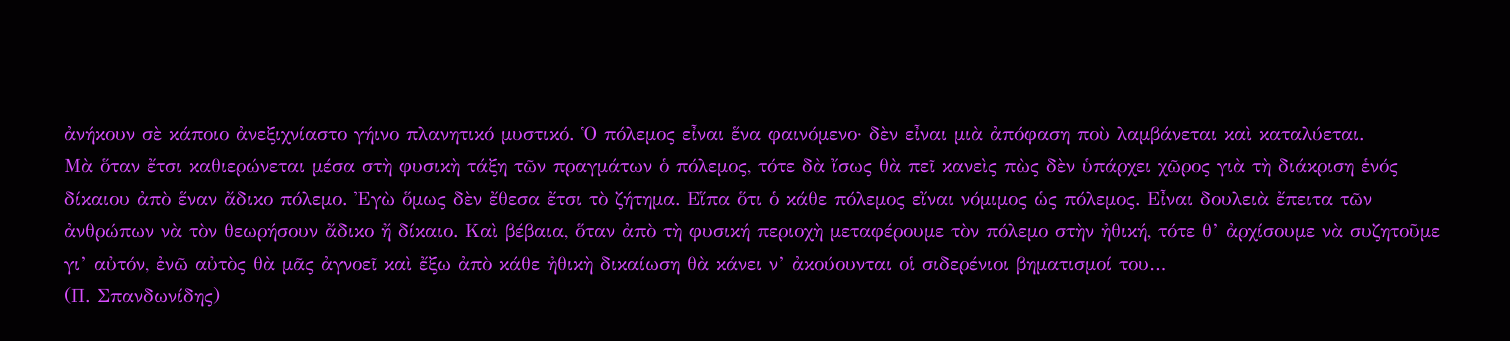ἀνήκουν σὲ κάποιο ἀνεξιχνίαστο γήινο πλανητικό μυστικό. Ὁ πόλεμος εἶναι ἕνα φαινόμενο· δὲν εἶναι μιὰ ἀπόφαση ποὺ λαμβάνεται καὶ καταλύεται.
Μὰ ὅταν ἔτσι καθιερώνεται μέσα στὴ φυσικὴ τάξη τῶν πραγμάτων ὁ πόλεμος, τότε δὰ ἴσως θὰ πεῖ κανεὶς πὼς δὲν ὑπάρχει χῶρος γιὰ τὴ διάκριση ἑνός δίκαιου ἀπὸ ἕναν ἄδικο πόλεμο. Ἐγὼ ὅμως δὲν ἔθεσα ἔτσι τὸ ζήτημα. Εἵπα ὅτι ὁ κάθε πόλεμος εἴναι νόμιμος ὡς πόλεμος. Εἶναι δουλειὰ ἔπειτα τῶν ἀνθρώπων νὰ τὸν θεωρήσουν ἄδικο ἤ δίκαιο. Καὶ βέβαια, ὅταν ἀπὸ τὴ φυσική περιοχὴ μεταφέρουμε τὸν πόλεμο στὴν ἠθική, τότε θ’ ἀρχίσουμε νὰ συζητοῦμε γι’ αὐτόν, ἐνῶ αὐτὸς θὰ μᾶς ἀγνοεῖ καὶ ἔξω ἀπὸ κάθε ἠθικὴ δικαίωση θὰ κάνει ν’ ἀκούουνται οἱ σιδερένιοι βηματισμοί του…
(Π. Σπανδωνίδης)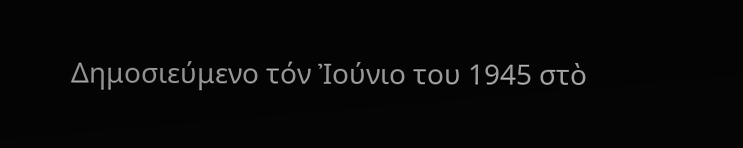Δημοσιεύμενο τόν Ἰούνιο του 1945 στὸ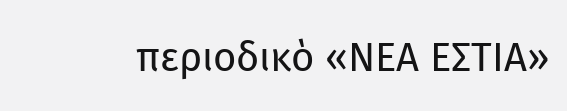περιοδικὸ «ΝΕΑ ΕΣΤΙΑ»